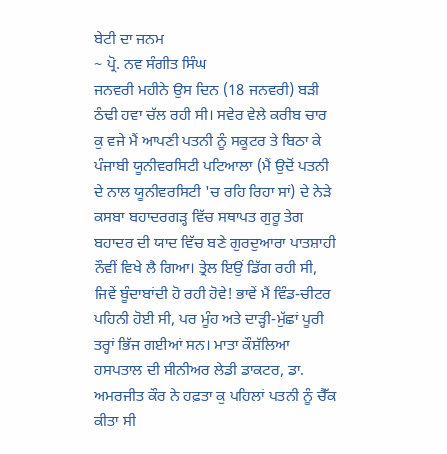ਬੇਟੀ ਦਾ ਜਨਮ
~ ਪ੍ਰੋ. ਨਵ ਸੰਗੀਤ ਸਿੰਘ
ਜਨਵਰੀ ਮਹੀਨੇ ਉਸ ਦਿਨ (18 ਜਨਵਰੀ) ਬੜੀ ਠੰਢੀ ਹਵਾ ਚੱਲ ਰਹੀ ਸੀ। ਸਵੇਰ ਵੇਲੇ ਕਰੀਬ ਚਾਰ ਕੁ ਵਜੇ ਮੈਂ ਆਪਣੀ ਪਤਨੀ ਨੂੰ ਸਕੂਟਰ ਤੇ ਬਿਠਾ ਕੇ ਪੰਜਾਬੀ ਯੂਨੀਵਰਸਿਟੀ ਪਟਿਆਲਾ (ਮੈਂ ਉਦੋਂ ਪਤਨੀ ਦੇ ਨਾਲ ਯੂਨੀਵਰਸਿਟੀ 'ਚ ਰਹਿ ਰਿਹਾ ਸਾਂ) ਦੇ ਨੇੜੇ ਕਸਬਾ ਬਹਾਦਰਗੜ੍ਹ ਵਿੱਚ ਸਥਾਪਤ ਗੁਰੂ ਤੇਗ ਬਹਾਦਰ ਦੀ ਯਾਦ ਵਿੱਚ ਬਣੇ ਗੁਰਦੁਆਰਾ ਪਾਤਸ਼ਾਹੀ ਨੌਵੀਂ ਵਿਖੇ ਲੈ ਗਿਆ। ਤ੍ਰੇਲ ਇਉਂ ਡਿੱਗ ਰਹੀ ਸੀ, ਜਿਵੇਂ ਬੂੰਦਾਬਾਂਦੀ ਹੋ ਰਹੀ ਹੋਵੇ! ਭਾਵੇਂ ਮੈਂ ਵਿੰਡ-ਚੀਟਰ ਪਹਿਨੀ ਹੋਈ ਸੀ, ਪਰ ਮੂੰਹ ਅਤੇ ਦਾੜ੍ਹੀ-ਮੁੱਛਾਂ ਪੂਰੀ ਤਰ੍ਹਾਂ ਭਿੱਜ ਗਈਆਂ ਸਨ। ਮਾਤਾ ਕੌਸ਼ੱਲਿਆ ਹਸਪਤਾਲ ਦੀ ਸੀਨੀਅਰ ਲੇਡੀ ਡਾਕਟਰ, ਡਾ. ਅਮਰਜੀਤ ਕੌਰ ਨੇ ਹਫ਼ਤਾ ਕੁ ਪਹਿਲਾਂ ਪਤਨੀ ਨੂੰ ਚੈੱਕ ਕੀਤਾ ਸੀ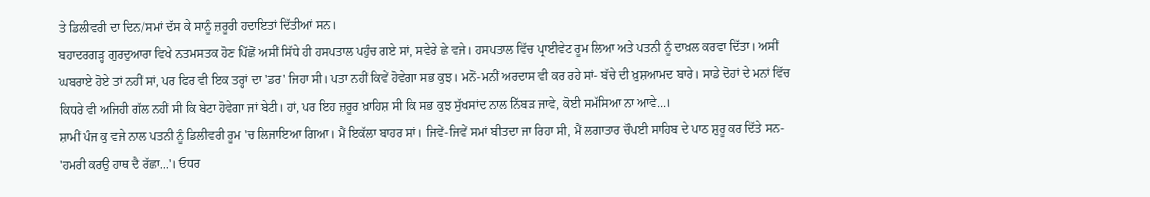ਤੇ ਡਿਲੀਵਰੀ ਦਾ ਦਿਨ/ਸਮਾਂ ਦੱਸ ਕੇ ਸਾਨੂੰ ਜ਼ਰੂਰੀ ਹਦਾਇਤਾਂ ਦਿੱਤੀਆਂ ਸਨ।
ਬਹਾਦਰਗਡ਼੍ਹ ਗੁਰਦੁਆਰਾ ਵਿਖੇ ਨਤਮਸਤਕ ਹੋਣ ਪਿੱਛੋਂ ਅਸੀਂ ਸਿੱਧੇ ਹੀ ਹਸਪਤਾਲ ਪਹੁੰਚ ਗਏ ਸਾਂ, ਸਵੇਰੇ ਛੇ ਵਜੇ। ਹਸਪਤਾਲ ਵਿੱਚ ਪ੍ਰਾਈਵੇਟ ਰੂਮ ਲਿਆ ਅਤੇ ਪਤਨੀ ਨੂੰ ਦਾਖ਼ਲ ਕਰਵਾ ਦਿੱਤਾ। ਅਸੀਂ ਘਬਰਾਏ ਹੋਏ ਤਾਂ ਨਹੀਂ ਸਾਂ, ਪਰ ਫਿਰ ਵੀ ਇਕ ਤਰ੍ਹਾਂ ਦਾ 'ਡਰ' ਜਿਹਾ ਸੀ। ਪਤਾ ਨਹੀਂ ਕਿਵੇਂ ਹੋਵੇਗਾ ਸਭ ਕੁਝ। ਮਨੋਂ-ਮਨੀਂ ਅਰਦਾਸ ਵੀ ਕਰ ਰਹੇ ਸਾਂ- ਬੱਚੇ ਦੀ ਖ਼ੁਸ਼ਆਮਦ ਬਾਰੇ। ਸਾਡੇ ਦੋਹਾਂ ਦੇ ਮਨਾਂ ਵਿੱਚ ਕਿਧਰੇ ਵੀ ਅਜਿਹੀ ਗੱਲ ਨਹੀਂ ਸੀ ਕਿ ਬੇਟਾ ਹੋਵੇਗਾ ਜਾਂ ਬੇਟੀ। ਹਾਂ, ਪਰ ਇਹ ਜ਼ਰੂਰ ਖ਼ਾਹਿਸ਼ ਸੀ ਕਿ ਸਭ ਕੁਝ ਸੁੱਖਸਾਂਦ ਨਾਲ ਨਿੱਬੜ ਜਾਵੇ, ਕੋਈ ਸਮੱਸਿਆ ਨਾ ਆਵੇ...।
ਸ਼ਾਮੀਂ ਪੰਜ ਕੁ ਵਜੇ ਨਾਲ ਪਤਨੀ ਨੂੰ ਡਿਲੀਵਰੀ ਰੂਮ 'ਚ ਲਿਜਾਇਆ ਗਿਆ। ਮੈਂ ਇਕੱਲਾ ਬਾਹਰ ਸਾਂ। ਜਿਵੇਂ-ਜਿਵੇਂ ਸਮਾਂ ਬੀਤਦਾ ਜਾ ਰਿਹਾ ਸੀ, ਮੈਂ ਲਗਾਤਾਰ ਚੌਪਈ ਸਾਹਿਬ ਦੇ ਪਾਠ ਸ਼ੁਰੂ ਕਰ ਦਿੱਤੇ ਸਨ- 'ਹਮਰੀ ਕਰਉ ਹਾਥ ਦੈ ਰੱਛਾ...'। ਓਧਰ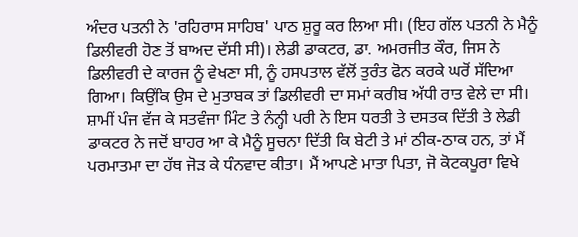ਅੰਦਰ ਪਤਨੀ ਨੇ 'ਰਹਿਰਾਸ ਸਾਹਿਬ' ਪਾਠ ਸ਼ੁਰੂ ਕਰ ਲਿਆ ਸੀ। (ਇਹ ਗੱਲ ਪਤਨੀ ਨੇ ਮੈਨੂੰ ਡਿਲੀਵਰੀ ਹੋਣ ਤੋਂ ਬਾਅਦ ਦੱਸੀ ਸੀ)। ਲੇਡੀ ਡਾਕਟਰ, ਡਾ. ਅਮਰਜੀਤ ਕੌਰ, ਜਿਸ ਨੇ ਡਿਲੀਵਰੀ ਦੇ ਕਾਰਜ ਨੂੰ ਵੇਖਣਾ ਸੀ, ਨੂੰ ਹਸਪਤਾਲ ਵੱਲੋਂ ਤੁਰੰਤ ਫੋਨ ਕਰਕੇ ਘਰੋਂ ਸੱਦਿਆ ਗਿਆ। ਕਿਉਂਕਿ ਉਸ ਦੇ ਮੁਤਾਬਕ ਤਾਂ ਡਿਲੀਵਰੀ ਦਾ ਸਮਾਂ ਕਰੀਬ ਅੱਧੀ ਰਾਤ ਵੇਲੇ ਦਾ ਸੀ।
ਸ਼ਾਮੀਂ ਪੰਜ ਵੱਜ ਕੇ ਸਤਵੰਜਾ ਮਿੰਟ ਤੇ ਨੰਨ੍ਹੀ ਪਰੀ ਨੇ ਇਸ ਧਰਤੀ ਤੇ ਦਸਤਕ ਦਿੱਤੀ ਤੇ ਲੇਡੀ ਡਾਕਟਰ ਨੇ ਜਦੋਂ ਬਾਹਰ ਆ ਕੇ ਮੈਨੂੰ ਸੂਚਨਾ ਦਿੱਤੀ ਕਿ ਬੇਟੀ ਤੇ ਮਾਂ ਠੀਕ-ਠਾਕ ਹਨ, ਤਾਂ ਮੈਂ ਪਰਮਾਤਮਾ ਦਾ ਹੱਥ ਜੋੜ ਕੇ ਧੰਨਵਾਦ ਕੀਤਾ। ਮੈਂ ਆਪਣੇ ਮਾਤਾ ਪਿਤਾ, ਜੋ ਕੋਟਕਪੂਰਾ ਵਿਖੇ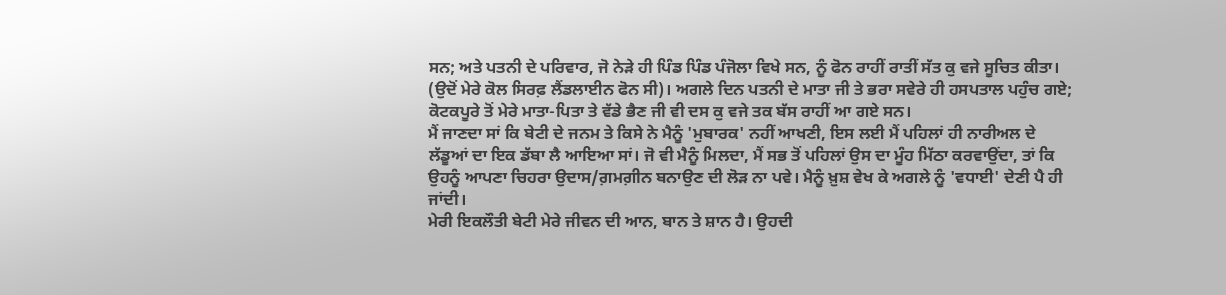ਸਨ; ਅਤੇ ਪਤਨੀ ਦੇ ਪਰਿਵਾਰ, ਜੋ ਨੇੜੇ ਹੀ ਪਿੰਡ ਪਿੰਡ ਪੰਜੋਲਾ ਵਿਖੇ ਸਨ, ਨੂੰ ਫੋਨ ਰਾਹੀਂ ਰਾਤੀਂ ਸੱਤ ਕੁ ਵਜੇ ਸੂਚਿਤ ਕੀਤਾ। (ਉਦੋਂ ਮੇਰੇ ਕੋਲ ਸਿਰਫ਼ ਲੈਂਡਲਾਈਨ ਫੋਨ ਸੀ)। ਅਗਲੇ ਦਿਨ ਪਤਨੀ ਦੇ ਮਾਤਾ ਜੀ ਤੇ ਭਰਾ ਸਵੇਰੇ ਹੀ ਹਸਪਤਾਲ ਪਹੁੰਚ ਗਏ; ਕੋਟਕਪੂਰੇ ਤੋਂ ਮੇਰੇ ਮਾਤਾ-ਪਿਤਾ ਤੇ ਵੱਡੇ ਭੈਣ ਜੀ ਵੀ ਦਸ ਕੁ ਵਜੇ ਤਕ ਬੱਸ ਰਾਹੀਂ ਆ ਗਏ ਸਨ।
ਮੈਂ ਜਾਣਦਾ ਸਾਂ ਕਿ ਬੇਟੀ ਦੇ ਜਨਮ ਤੇ ਕਿਸੇ ਨੇ ਮੈਨੂੰ 'ਮੁਬਾਰਕ' ਨਹੀਂ ਆਖਣੀ, ਇਸ ਲਈ ਮੈਂ ਪਹਿਲਾਂ ਹੀ ਨਾਰੀਅਲ ਦੇ ਲੱਡੂਆਂ ਦਾ ਇਕ ਡੱਬਾ ਲੈ ਆਇਆ ਸਾਂ। ਜੋ ਵੀ ਮੈਨੂੰ ਮਿਲਦਾ, ਮੈਂ ਸਭ ਤੋਂ ਪਹਿਲਾਂ ਉਸ ਦਾ ਮੂੰਹ ਮਿੱਠਾ ਕਰਵਾਉਂਦਾ, ਤਾਂ ਕਿ ਉਹਨੂੰ ਆਪਣਾ ਚਿਹਰਾ ਉਦਾਸ/ਗ਼ਮਗ਼ੀਨ ਬਨਾਉਣ ਦੀ ਲੋੜ ਨਾ ਪਵੇ। ਮੈਨੂੰ ਖ਼ੁਸ਼ ਵੇਖ ਕੇ ਅਗਲੇ ਨੂੰ 'ਵਧਾਈ' ਦੇਣੀ ਪੈ ਹੀ ਜਾਂਦੀ।
ਮੇਰੀ ਇਕਲੌਤੀ ਬੇਟੀ ਮੇਰੇ ਜੀਵਨ ਦੀ ਆਨ, ਬਾਨ ਤੇ ਸ਼ਾਨ ਹੈ। ਉਹਦੀ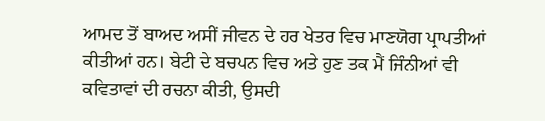ਆਮਦ ਤੋਂ ਬਾਅਦ ਅਸੀਂ ਜੀਵਨ ਦੇ ਹਰ ਖੇਤਰ ਵਿਚ ਮਾਣਯੋਗ ਪ੍ਰਾਪਤੀਆਂ ਕੀਤੀਆਂ ਹਨ। ਬੇਟੀ ਦੇ ਬਚਪਨ ਵਿਚ ਅਤੇ ਹੁਣ ਤਕ ਮੈਂ ਜਿੰਨੀਆਂ ਵੀ ਕਵਿਤਾਵਾਂ ਦੀ ਰਚਨਾ ਕੀਤੀ, ਉਸਦੀ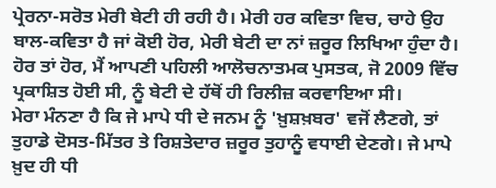ਪ੍ਰੇਰਨਾ-ਸਰੋਤ ਮੇਰੀ ਬੇਟੀ ਹੀ ਰਹੀ ਹੈ। ਮੇਰੀ ਹਰ ਕਵਿਤਾ ਵਿਚ, ਚਾਹੇ ਉਹ ਬਾਲ-ਕਵਿਤਾ ਹੈ ਜਾਂ ਕੋਈ ਹੋਰ, ਮੇਰੀ ਬੇਟੀ ਦਾ ਨਾਂ ਜ਼ਰੂਰ ਲਿਖਿਆ ਹੁੰਦਾ ਹੈ। ਹੋਰ ਤਾਂ ਹੋਰ, ਮੈਂ ਆਪਣੀ ਪਹਿਲੀ ਆਲੋਚਨਾਤਮਕ ਪੁਸਤਕ, ਜੋ 2009 ਵਿੱਚ ਪ੍ਰਕਾਸ਼ਿਤ ਹੋਈ ਸੀ, ਨੂੰ ਬੇਟੀ ਦੇ ਹੱਥੋਂ ਹੀ ਰਿਲੀਜ਼ ਕਰਵਾਇਆ ਸੀ।
ਮੇਰਾ ਮੰਨਣਾ ਹੈ ਕਿ ਜੇ ਮਾਪੇ ਧੀ ਦੇ ਜਨਮ ਨੂੰ 'ਖ਼ੁਸ਼ਖ਼ਬਰ' ਵਜੋਂ ਲੈਣਗੇ, ਤਾਂ ਤੁਹਾਡੇ ਦੋਸਤ-ਮਿੱਤਰ ਤੇ ਰਿਸ਼ਤੇਦਾਰ ਜ਼ਰੂਰ ਤੁਹਾਨੂੰ ਵਧਾਈ ਦੇਣਗੇ। ਜੇ ਮਾਪੇ ਖ਼ੁਦ ਹੀ ਧੀ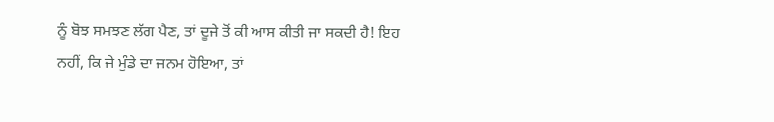ਨੂੰ ਬੋਝ ਸਮਝਣ ਲੱਗ ਪੈਣ, ਤਾਂ ਦੂਜੇ ਤੋਂ ਕੀ ਆਸ ਕੀਤੀ ਜਾ ਸਕਦੀ ਹੈ! ਇਹ ਨਹੀਂ, ਕਿ ਜੇ ਮੁੰਡੇ ਦਾ ਜਨਮ ਹੋਇਆ, ਤਾਂ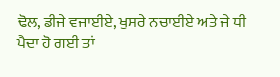ਢੋਲ, ਡੀਜੇ ਵਜਾਈਏ, ਖੁਸਰੇ ਨਚਾਈਏ ਅਤੇ ਜੇ ਧੀ ਪੈਦਾ ਹੋ ਗਈ ਤਾਂ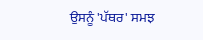ਉਸਨੂੰ 'ਪੱਥਰ' ਸਮਝ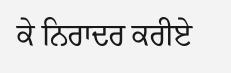ਕੇ ਨਿਰਾਦਰ ਕਰੀਏ